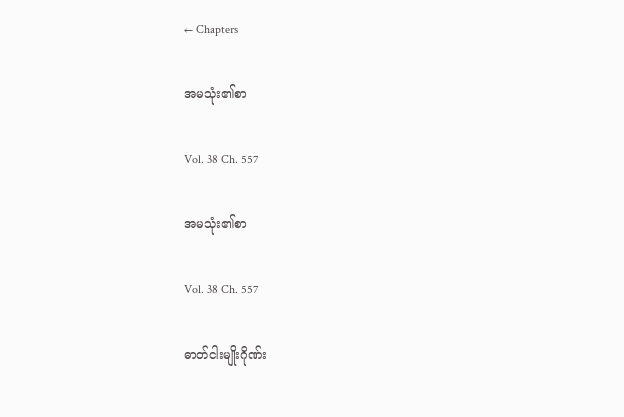← Chapters

အမသုံး၏စာ

Vol. 38 Ch. 557

အမသုံး၏စာ

Vol. 38 Ch. 557

ဓာတ်ငါးမျိုးဂိုဏ်း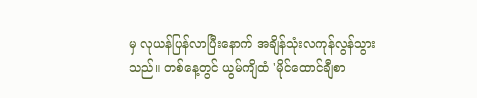မှ လုယန်ပြန်လာပြီးနောက် အချိန်သုံးလကုန်လွန်သွားသည်။ တစ်နေ့တွင် ယွမ်ကျိထံ 'မိုင်ထောင်ချီစာ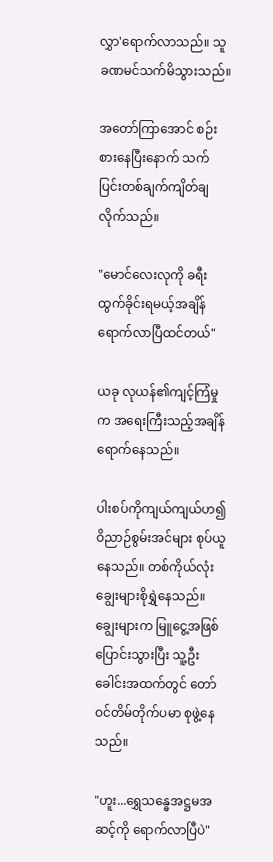လွှာ'ရောက်လာသည်။ သူခဏမင်သက်မိသွားသည်။

အတော်ကြာအောင် စဉ်းစားနေပြီးနောက် သက်ပြင်းတစ်ချက်ကျိတ်ချလိုက်သည်။

"မောင်လေးလုကို ခရီးထွက်ခိုင်းရမယ့်အချိန် ရောက်လာပြီထင်တယ်"

ယခု လုယန်၏ကျင့်ကြံမှုက အရေးကြီးသည့်အချိန် ရောက်နေသည်။

ပါးစပ်ကိုကျယ်ကျယ်ဟ၍ ဝိညာဉ်စွမ်းအင်များ စုပ်ယူနေသည်။ တစ်ကိုယ်လုံးချွေးများစိုရွှဲနေသည်။ ချွေးများက မြူငွေ့အဖြစ်ပြောင်းသွားပြီး သူ့ဦးခေါင်းအထက်တွင် တော်ဝင်တိမ်တိုက်ပမာ စုဖွဲ့နေသည်။

"ဟူး...ရွှေသန္ဓေအဋ္ဌမအဆင့်ကို ရောက်လာပြီပဲ"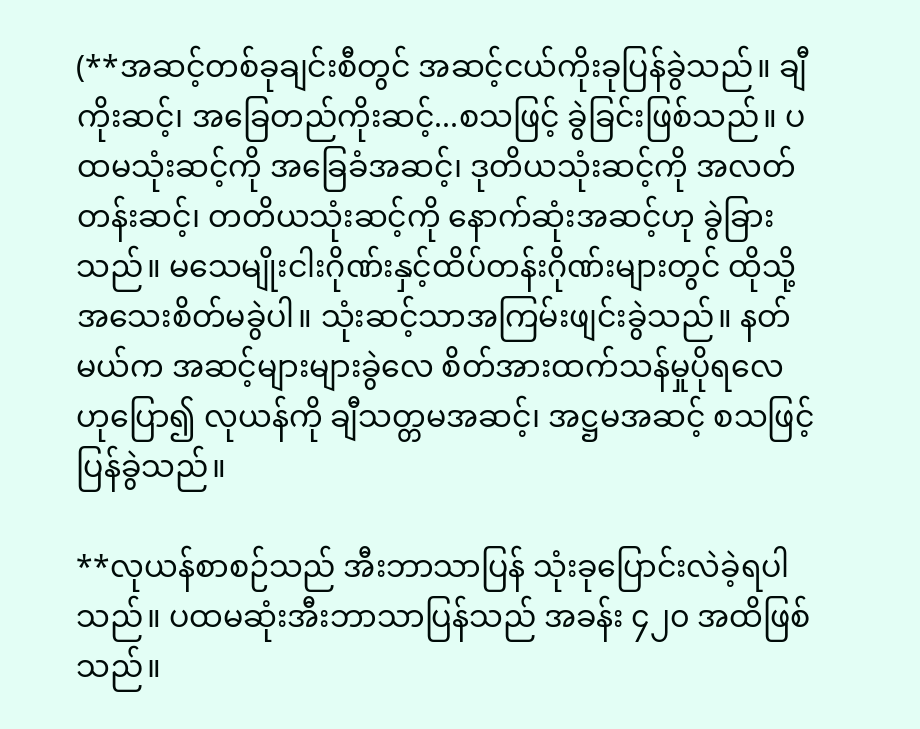(**အဆင့်တစ်ခုချင်းစီတွင် အဆင့်ငယ်ကိုးခုပြန်ခွဲသည်။ ချီကိုးဆင့်၊ အခြေတည်ကိုးဆင့်...စသဖြင့် ခွဲခြင်းဖြစ်သည်။ ပထမသုံးဆင့်ကို အခြေခံအဆင့်၊ ဒုတိယသုံးဆင့်ကို အလတ်တန်းဆင့်၊ တတိယသုံးဆင့်ကို နောက်ဆုံးအဆင့်ဟု ခွဲခြားသည်။ မသေမျိုးငါးဂိုဏ်းနှင့်ထိပ်တန်းဂိုဏ်းများတွင် ထိုသို့အသေးစိတ်မခွဲပါ။ သုံးဆင့်သာအကြမ်းဖျင်းခွဲသည်။ နတ်မယ်က အဆင့်များများခွဲလေ စိတ်အားထက်သန်မှုပိုရလေဟုပြော၍ လုယန်ကို ချီသတ္တမအဆင့်၊ အဋ္ဌမအဆင့် စသဖြင့်ပြန်ခွဲသည်။

**လုယန်စာစဉ်သည် အီးဘာသာပြန် သုံးခုပြောင်းလဲခဲ့ရပါသည်။ ပထမဆုံးအီးဘာသာပြန်သည် အခန်း ၄၂၀ အထိဖြစ်သည်။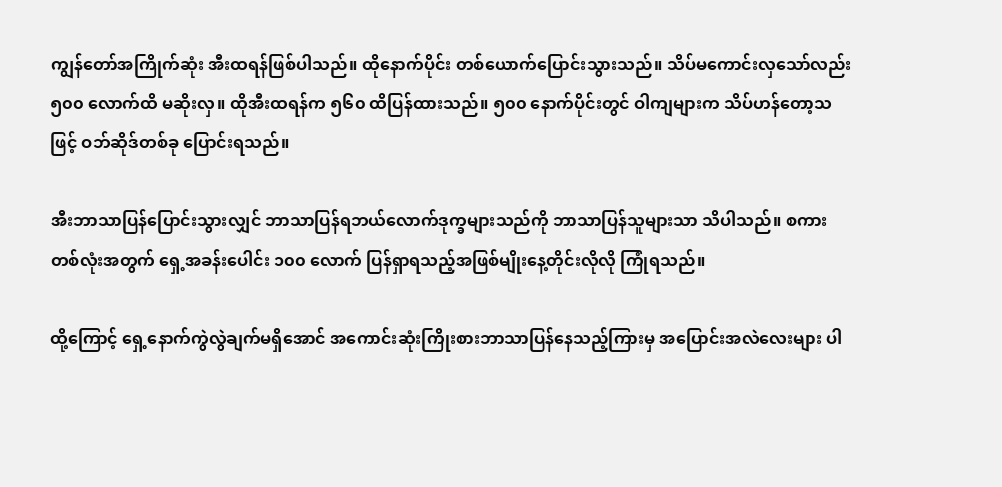ကျွန်တော်အကြိုက်ဆုံး အီးထရန်ဖြစ်ပါသည်။ ထိုနောက်ပိုင်း တစ်ယောက်ပြောင်းသွားသည်။ သိပ်မကောင်းလှသော်လည်း ၅၀၀ လောက်ထိ မဆိုးလှ။ ထိုအီးထရန်က ၅၆၀ ထိပြန်ထားသည်။ ၅၀၀ နောက်ပိုင်းတွင် ဝါကျများက သိပ်ဟန်တော့သဖြင့် ဝဘ်ဆိုဒ်တစ်ခု ပြောင်းရသည်။

အီးဘာသာပြန်ပြောင်းသွားလျှင် ဘာသာပြန်ရဘယ်လောက်ဒုက္ခများသည်ကို ဘာသာပြန်သူများသာ သိပါသည်။ စကားတစ်လုံးအတွက် ရှေ့အခန်းပေါင်း ၁၀၀ လောက် ပြန်ရှာရသည့်အဖြစ်မျိုးနေ့တိုင်းလိုလို ကြုံရသည်။

ထို့ကြောင့် ရှေ့နောက်ကွဲလွဲချက်မရှိအောင် အကောင်းဆုံးကြိုးစားဘာသာပြန်နေသည့်ကြားမှ အပြောင်းအလဲလေးများ ပါ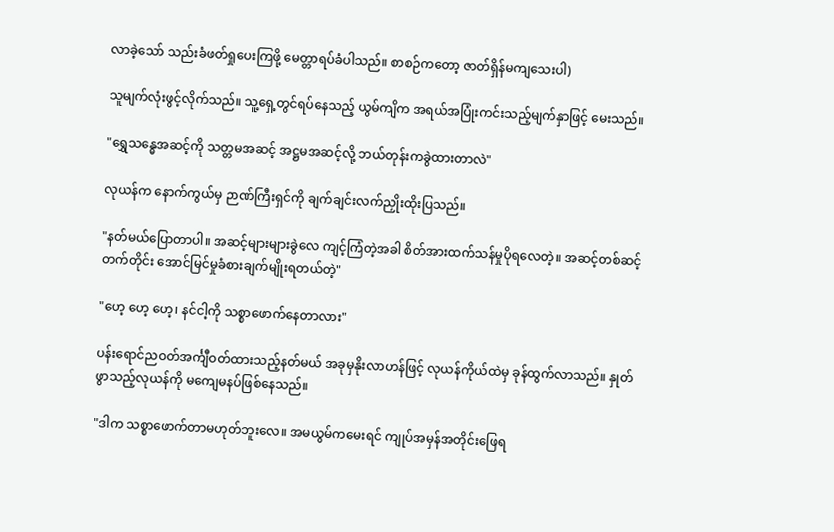လာခဲ့‌သော် သည်းခံဖတ်ရှုပေးကြဖို့ မေတ္တာရပ်ခံပါသည်။ စာစဉ်ကတော့ ဇာတ်ရှိန်မကျသေးပါ)

သူမျက်လုံးဖွင့်လိုက်သည်။ သူ့ရှေ့တွင်ရပ်နေသည့် ယွမ်ကျိက အရယ်အပြုံးကင်းသည့်မျက်နှာဖြင့် မေးသည်။

"ရွှေသန္ဓေအဆင့်ကို သတ္တမအဆင့် အဋ္ဌမအဆင့်လို့ ဘယ်တုန်းကခွဲထားတာလဲ"

လုယန်က နောက်ကွယ်မှ ဉာဏ်ကြီးရှင်ကို ချက်ချင်းလက်ညှိုးထိုးပြသည်။

"နတ်မယ်ပြောတာပါ။ အဆင့်များများခွဲလေ ကျင့်ကြံတဲ့အခါ စိတ်အားထက်သန်မှုပိုရလေတဲ့။ အဆင့်တစ်ဆင့်တက်တိုင်း အောင်မြင်မှုခံစားချက်မျိုးရတယ်တဲ့"

"ဟေ့ ဟေ့ ဟေ့၊ နင်ငါ့ကို သစ္စာဖောက်နေတာလား"

ပန်းရောင်ညဝတ်အင်္ကျီဝတ်ထားသည့်နတ်မယ် အခုမှနိုးလာဟန်ဖြင့် လုယန်ကိုယ်ထဲမှ ခုန်ထွက်လာသည်။ နှုတ်ဖွာသည့်လုယန်ကို မကျေမနပ်ဖြစ်နေသည်။

"ဒါက သစ္စာဖောက်တာမဟုတ်ဘူးလေ။ အမယွမ်ကမေးရင် ကျုပ်အမှန်အတိုင်းဖြေရ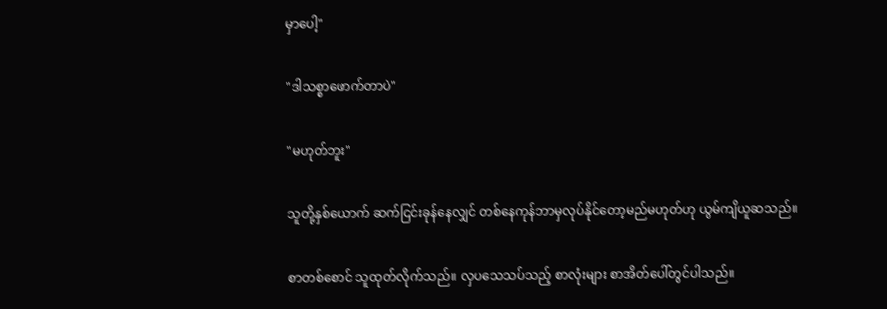မှာပေါ့"

"ဒါသစ္စာဖောက်တာပဲ"

"မဟုတ်ဘူး"

သူတို့နှစ်ယောက် ဆက်ငြင်းခုန်နေလျှင် တစ်နေကုန်ဘာမှလုပ်နိုင်တော့မည်မဟုတ်ဟု ယွမ်ကျိယူဆသည်။

စာတစ်စောင် သူထုတ်လိုက်သည်။ လှပသေသပ်သည့် စာလုံးများ စာအိတ်ပေါ်တွင်ပါသည်။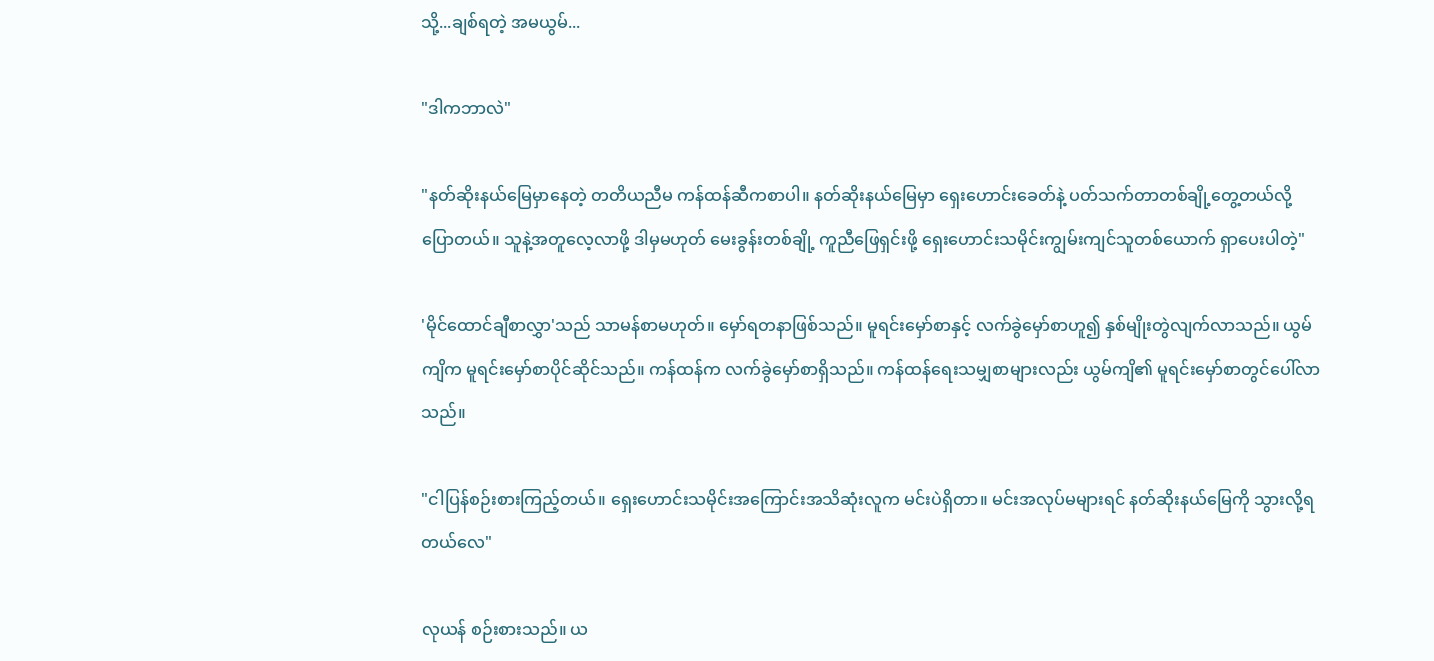သို့...ချစ်ရတဲ့ အမယွမ်...

"ဒါကဘာလဲ"

"နတ်ဆိုးနယ်မြေမှာနေတဲ့ တတိယညီမ ကန်ထန်ဆီကစာပါ။ နတ်ဆိုးနယ်မြေမှာ ရှေးဟောင်းခေတ်နဲ့ ပတ်သက်တာတစ်ချို့တွေ့တယ်လို့ပြောတယ်။ သူနဲ့အတူလေ့လာဖို့ ဒါမှမဟုတ် မေးခွန်းတစ်ချို့ ကူညီဖြေရှင်းဖို့ ရှေးဟောင်းသမိုင်းကျွမ်းကျင်သူတစ်ယောက် ရှာပေးပါတဲ့"

'မိုင်ထောင်ချီစာလွှာ'သည် သာမန်စာမဟုတ်။ မှော်ရတနာဖြစ်သည်။ မူရင်းမှော်စာနှင့် လက်ခွဲမှော်စာဟူ၍ နှစ်မျိုးတွဲလျက်လာသည်။ ယွမ်ကျိက မူရင်းမှော်စာပိုင်ဆိုင်သည်။ ကန်ထန်က လက်ခွဲမှော်စာရှိသည်။ ကန်ထန်ရေးသမျှစာများလည်း ယွမ်ကျိ၏ မူရင်းမှော်စာ‌တွင်ပေါ်လာသည်။

"ငါပြန်စဉ်းစားကြည့်တယ်။ ရှေးဟောင်းသမိုင်းအကြောင်းအသိဆုံးလူက မင်းပဲရှိတာ။ မင်းအလုပ်မများရင် နတ်ဆိုးနယ်မြေကို သွားလို့ရတယ်လေ"

လုယန် စဉ်းစားသည်။ ယ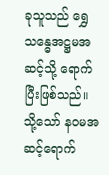ခုသူသည် ရွှေသန္ဓေအဋ္ဌမအဆင့်သို့ ရောက်ပြီးဖြစ်သည်။ သို့သော် နဝမအဆင့်ရောက်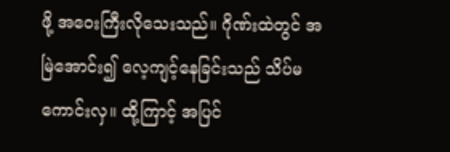ဖို့ အဝေးကြီးလိုသေးသည်။ ဂိုဏ်းထဲတွင် အမြဲအောင်း၍ လေ့ကျင့်နေခြင်းသည် သိပ်မကောင်းလှ။ ထို့ကြာင့် အပြင်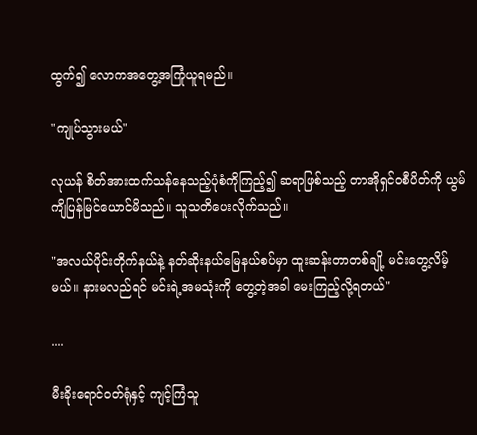ထွက်၍ လောကအတွေ့အကြုံယူရမည်။

"ကျုပ်သွားမယ်"

လုယန် စိတ်အားထက်သန်နေသည့်ပုံစံကိုကြည့်၍ ဆရာဖြစ်သည့် တာအိုရှင်ဝစီပိတ်ကို ယွမ်ကျိပြန်မြင်ယောင်မိသည်။ သူသတိပေးလိုက်သည်။

"အလယ်ပိုင်းတိုက်နယ်နဲ့ နတ်ဆိုးနယ်မြေနယ်စပ်မှာ ထူးဆန်းတာတစ်ချို့ မင်းတွေ့လိမ့်မယ်။ နားမလည်ရင် မင်းရဲ့အမသုံးကို တွေ့တဲ့အခါ မေးကြည့်လို့ရတယ်"

....

မီးခိုးရောင်ဝတ်ရုံနှင့် ကျင့်ကြံသူ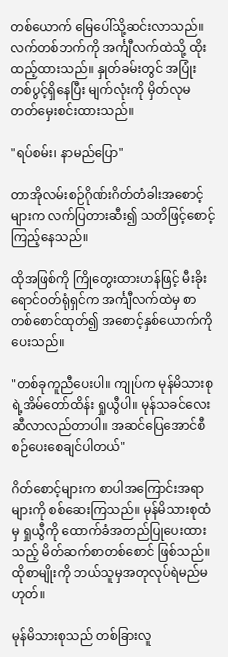တစ်ယောက် မြေပေါ်သို့ဆင်းလာသည်။ လက်တစ်ဘက်ကို အင်္ကျီလက်ထဲသို့ ထိုးထည့်ထားသည်။ နှုတ်ခမ်းတွင် အပြုံးတစ်ပွင့်ရှိနေပြီး မျက်လုံးကို မှိတ်လုမတတ်မှေးစင်းထားသည်။

"ရပ်စမ်း၊ နာမည်ပြော"

တာအိုလမ်းစဉ်ဂိုဏ်းဂိတ်တံခါးအစောင့်များက လက်ပြတားဆီး၍ သတိဖြင့်စောင့်ကြည့်နေသည်။

ထိုအဖြစ်ကို ကြိုတွေးထားဟန်ဖြင့် မီးခိုးရောင်ဝတ်ရုံရှင်က အင်္ကျီလက်ထဲမှ စာတစ်စောင်ထုတ်၍ အစောင့်နှစ်ယောက်ကိုပေးသည်။

"တစ်ခုကူညီပေးပါ။ ကျုပ်က မုန်မိသားစုရဲ့အိမ်တော်ထိန်း ရှုယွီပါ။ မုန်သခင်လေးဆီလာလည်တာပါ။ အဆင်ပြေအောင်စီစဉ်ပေးစေချင်ပါတယ်"

ဂိတ်စောင့်များက စာပါအကြောင်းအရာများကို စစ်ဆေးကြသည်။ မုန်မိသားစုထံမှ ရှုယွီကို ထောက်ခံအတည်ပြုပေးထားသည့် မိတ်ဆက်စာတစ်စောင် ဖြစ်သည်။ ထိုစာမျိုးကို ဘယ်သူမှအတုလုပ်ရဲမည်မဟုတ်။

မုန်မိသားစုသည် တစ်ခြားလူ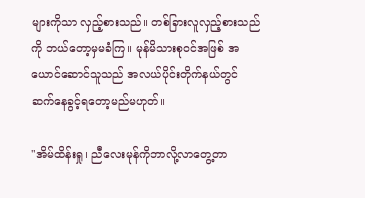များကိုသာ လှည့်စားသည်။ တစ်ခြားလူလှည့်စားသည်ကို ဘယ်တော့မှမခံကြ။ မုန်မိသားစုဝင်အဖြစ် အယောင်ဆောင်သူသည် အလယ်ပိုင်းတိုက်နယ်တွင် ဆက်နေခွင့်ရတော့မည်မဟုတ်။

"အိမ်ထိန်းရှု၊ ညီလေးမုန်ကိုဘာလို့လာတွေ့တာ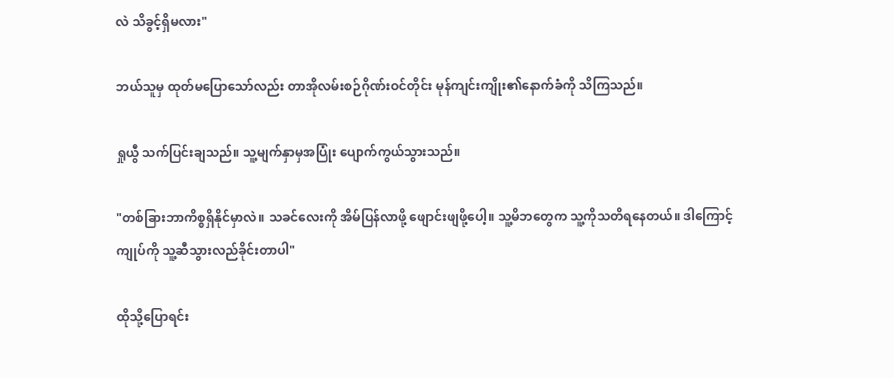လဲ သိခွင့်ရှိမလား"

ဘယ်သူမှ ထုတ်မပြောသော်လည်း တာအိုလမ်းစဉ်ဂိုဏ်းဝင်တိုင်း မုန်ကျင်းကျိုး၏နောက်ခံကို သိကြသည်။

ရှုယွီ သက်ပြင်းချသည်။ သူ့မျက်နှာမှအပြုံး ပျောက်ကွယ်သွားသည်။

"တစ်ခြားဘာကိစ္စရှိနိုင်မှာလဲ။ သခင်လေးကို အိမ်ပြန်လာဖို့ ဖျောင်းဖျဖို့ပေါ့။ သူ့မိဘတွေက သူ့ကိုသတိရနေတယ်။ ဒါကြောင့် ကျုပ်ကို သူ့ဆီသွားလည်ခိုင်းတာပါ"

ထိုသို့ပြောရင်း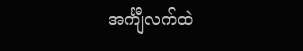အင်္ကျီလက်ထဲ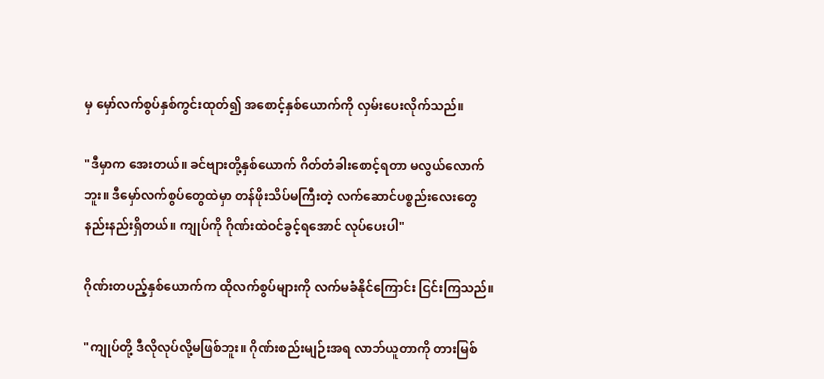မှ မှော်လက်စွပ်နှစ်ကွင်းထုတ်၍ အစောင့်နှစ်ယောက်ကို လှမ်းပေးလိုက်သည်။

"ဒီမှာက အေးတယ်။ ခင်ဗျားတို့နှစ်ယောက် ဂိတ်တံခါးစောင့်ရတာ မလွယ်လောက်ဘူး။ ဒီမှော်လက်စွပ်တွေထဲမှာ တန်ဖိုးသိပ်မကြီးတဲ့ လက်ဆောင်ပစ္စည်းလေးတွေ နည်းနည်းရှိတယ်။ ကျုပ်ကို ဂိုဏ်းထဲဝင်ခွင့်ရအောင် လုပ်ပေးပါ"

ဂိုဏ်းတပည့်နှစ်ယောက်က ထိုလက်စွပ်များကို လက်မခံနိုင်ကြောင်း ငြင်းကြသည်။

"ကျုပ်တို့ ဒီလိုလုပ်လို့မဖြစ်ဘူး။ ဂိုဏ်းစည်းမျဉ်းအရ လာဘ်ယူတာကို တားမြစ်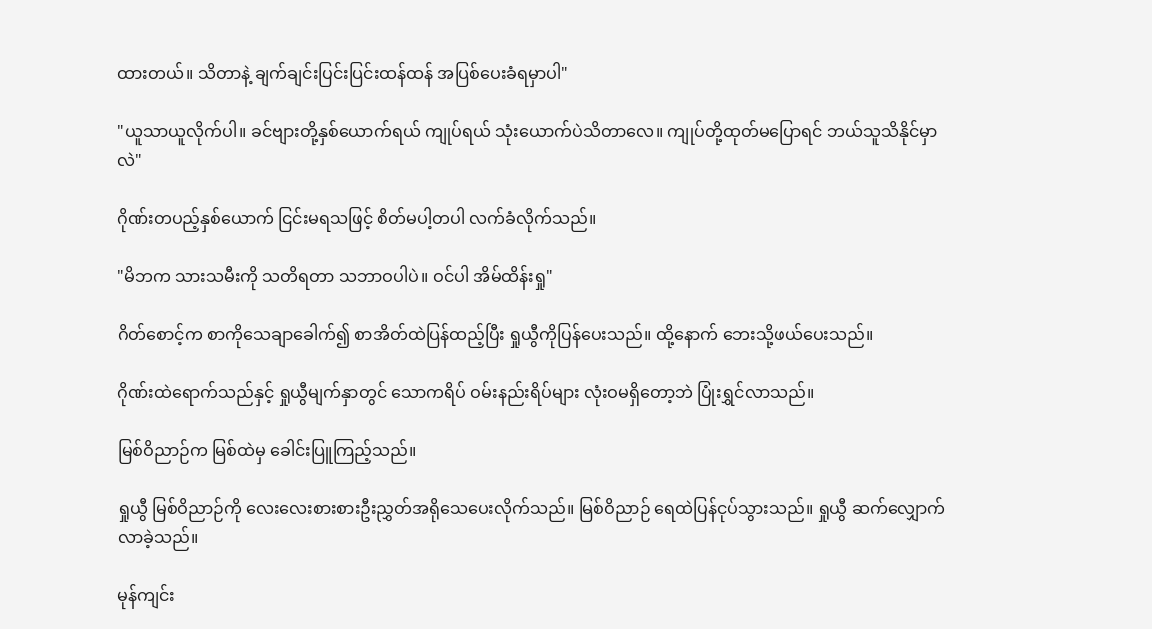ထားတယ်။ သိတာနဲ့ ချက်ချင်းပြင်းပြင်းထန်ထန် အပြစ်ပေးခံရမှာပါ"

"ယူသာယူလိုက်ပါ။ ခင်ဗျားတို့နှစ်ယောက်ရယ် ကျုပ်ရယ် သုံးယောက်ပဲသိတာလေ။ ကျုပ်တို့ထုတ်မပြောရင် ဘယ်သူသိနိုင်မှာလဲ"

ဂိုဏ်းတပည့်နှစ်ယောက် ငြင်းမရသဖြင့် စိတ်မပါ့တပါ လက်ခံလိုက်သည်။

"မိဘက သားသမီးကို သတိရတာ သဘာဝပါပဲ။ ဝင်ပါ အိမ်ထိန်းရှု"

ဂိတ်စောင့်က စာကိုသေချာခေါက်၍ စာအိတ်ထဲပြန်ထည့်ပြီး ရှုယွီကိုပြန်ပေးသည်။ ထို့နောက် ဘေးသို့ဖယ်ပေးသည်။

ဂိုဏ်းထဲရောက်သည်နှင့် ရှုယွီမျက်နှာတွင် သောကရိပ် ဝမ်းနည်းရိပ်များ လုံးဝမရှိတော့ဘဲ ပြုံးရွှင်လာသည်။

မြစ်ဝိညာဉ်က မြစ်ထဲမှ ခေါင်းပြူကြည့်သည်။

ရှုယွီ မြစ်ဝိညာဉ်ကို လေးလေးစားစားဦးညွှတ်အရိုသေပေးလိုက်သည်။ မြစ်ဝိညာဉ် ရေထဲပြန်ငုပ်သွားသည်။ ရှုယွီ ဆက်လျှောက်လာခဲ့သည်။

မုန်ကျင်း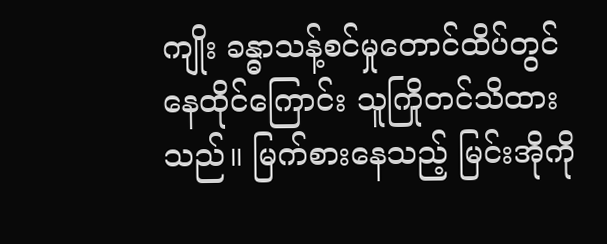ကျိုး ခန္ဓာသန့်စင်မှုတောင်ထိပ်တွင်နေထိုင်ကြောင်း သူကြိုတင်သိထားသည်။ မြက်စားနေသည့် မြင်းအိုကို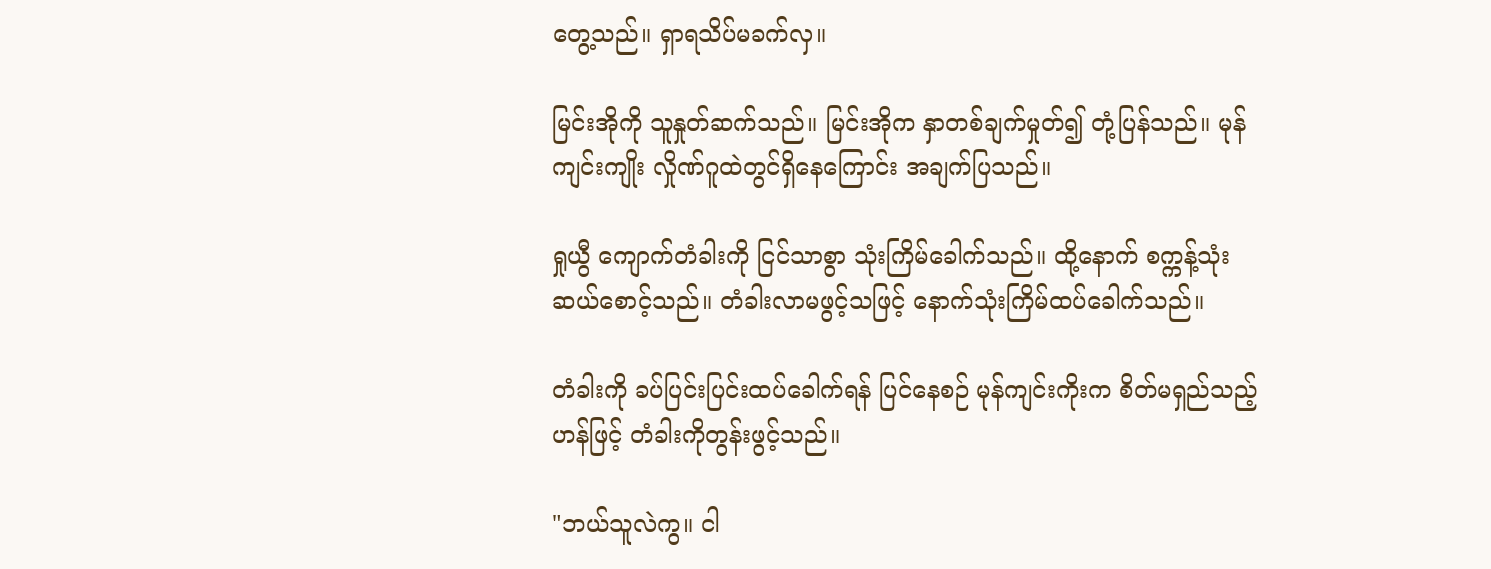တွေ့သည်။ ရှာရသိပ်မခက်လှ။

မြင်းအိုကို သူနှုတ်ဆက်သည်။ မြင်းအိုက နှာတစ်ချက်မှုတ်၍ တုံ့ပြန်သည်။ မုန်ကျင်းကျိုး လှိုဏ်ဂူထဲတွင်ရှိနေကြောင်း အချက်ပြသည်။

ရှုယွီ ကျောက်တံခါးကို ငြင်သာစွာ သုံးကြိမ်ခေါက်သည်။ ထို့နောက် စက္ကန့်သုံးဆယ်စောင့်သည်။ တံခါးလာမဖွင့်သဖြင့် နောက်သုံးကြိမ်ထပ်ခေါက်သည်။

တံခါးကို ခပ်ပြင်းပြင်းထပ်ခေါက်ရန် ပြင်နေစဉ် မုန်ကျင်းကိုးက စိတ်မရှည်သည့်ဟန်ဖြင့် တံခါးကိုတွန်းဖွင့်သည်။

"ဘယ်သူလဲကွ။ ငါ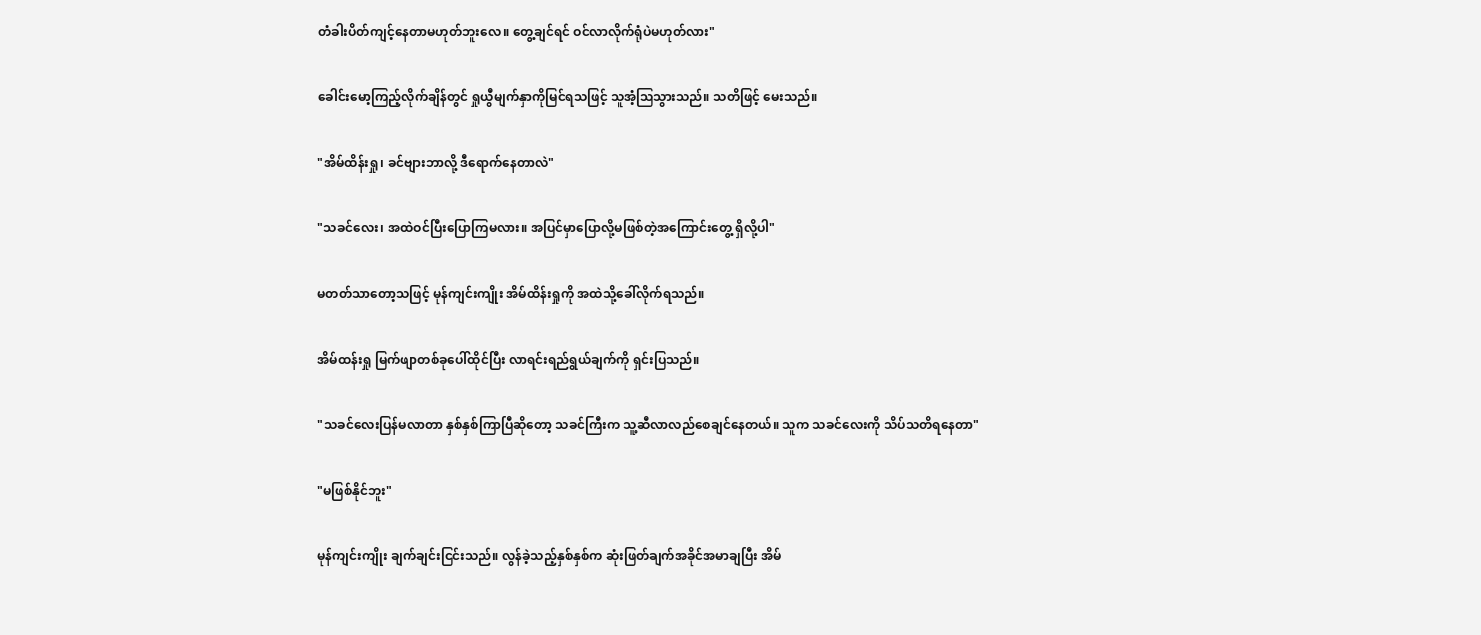တံခါးပိတ်ကျင့်နေတာမဟုတ်ဘူးလေ။ တွေ့ချင်ရင် ဝင်လာလိုက်ရုံပဲမဟုတ်လား"

ခေါင်းမော့ကြည့်လိုက်ချိန်တွင် ရှုယွီမျက်နှာကိုမြင်ရသဖြင့် သူအံ့ဩသွားသည်။ သတိဖြင့် မေးသည်။

"အိမ်ထိန်းရှု၊ ခင်ဗျားဘာလို့ ဒီရောက်နေတာလဲ"

"သခင်လေး၊ အထဲဝင်ပြီးပြောကြမလား။ အပြင်မှာပြောလို့မဖြစ်တဲ့အကြောင်းတွေ့ ရှိလို့ပါ"

မတတ်သာတော့သဖြင့် မုန်ကျင်းကျိုး အိမ်ထိန်းရှုကို အထဲသို့ခေါ်လိုက်ရသည်။

အိမ်ထန်းရှု မြက်ဖျာတစ်ခုပေါ်ထိုင်ပြီး လာရင်းရည်ရွယ်ချက်ကို ရှင်းပြသည်။

"သခင်လေးပြန်မလာတာ နှစ်နှစ်ကြာပြီဆိုတော့ သခင်ကြီးက သူ့ဆီလာလည်စေချင်နေတယ်။ သူက သခင်လေးကို သိပ်သတိရနေတာ"

"မဖြစ်နိုင်ဘူး"

မုန်ကျင်းကျိုး ချက်ချင်းငြင်းသည်။ လွန်ခဲ့သည့်နှစ်နှစ်က ဆုံးဖြတ်ချက်အခိုင်အမာချပြီး အိမ်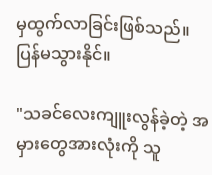မှထွက်လာခြင်းဖြစ်သည်။ ပြန်မသွားနိုင်။

"သခင်လေးကျူးလွန်ခဲ့တဲ့ အမှားတွေအားလုံးကို သူ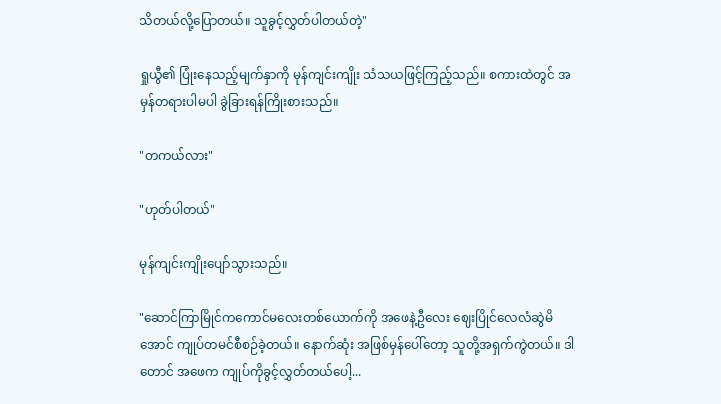သိတယ်လို့ပြောတယ်။ သူခွင့်လွှတ်ပါတယ်တဲ့"

ရှုယွီ၏ ပြုံးနေသည့်မျက်နှာကို မုန်ကျင်းကျိုး သံသယဖြင့်ကြည့်သည်။ စကားထဲတွင် အမှန်တရားပါမပါ ခွဲခြားရန်ကြိုးစားသည်။

"တကယ်လား"

"ဟုတ်ပါတယ်"

မုန်ကျင်းကျိုးပျော်သွားသည်။

"ဆောင်ကြာမြိုင်ကကောင်မလေးတစ်ယောက်ကို အဖေနဲ့ဦလေး ဈေးပြိုင်လေလံဆွဲမိအောင် ကျုပ်တမင်စီစဉ်ခဲ့တယ်။ နောက်ဆုံး အဖြစ်မှန်ပေါ်တော့ သူတို့အရှက်ကွဲတယ်။ ဒါတောင် အဖေက ကျုပ်ကိုခွင့်လွှတ်တယ်ပေါ့...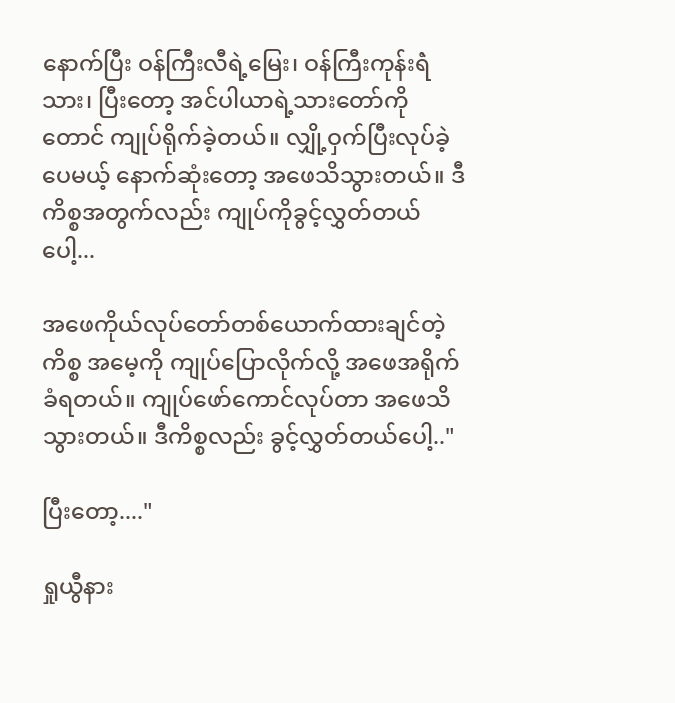နောက်ပြီး ဝန်ကြီးလီရဲ့မြေး၊ ဝန်ကြီးကုန်းရဲံသား၊ ပြီးတော့ အင်ပါယာရဲ့သားတော်ကိုတောင် ကျုပ်ရိုက်ခဲ့တယ်။ လျှို့ဝှက်ပြီးလုပ်ခဲ့ပေမယ့် နောက်ဆုံးတော့ အဖေသိသွားတယ်။ ဒီကိစ္စအတွက်လည်း ကျုပ်ကိုခွင့်လွှတ်တယ်ပေါ့...

အဖေကိုယ်လုပ်တော်တစ်ယောက်ထားချင်တဲ့ကိစ္စ အမေ့ကို ကျုပ်ပြောလိုက်လို့ အဖေအရိုက်ခံရတယ်။ ကျုပ်ဖော်ကောင်လုပ်တာ အဖေသိသွားတယ်။ ဒီကိစ္စလည်း ခွင့်လွှတ်တယ်ပေါ့.."

ပြီးတော့...."

ရှုယွီနား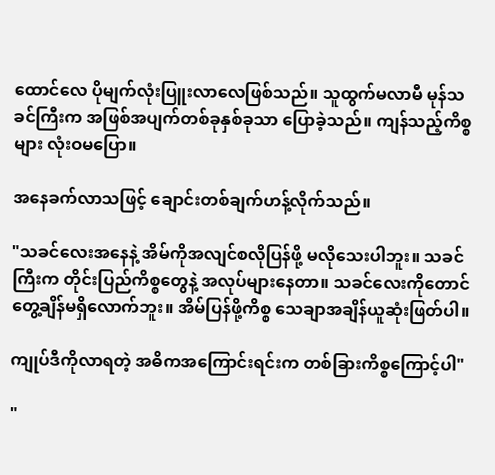ထောင်လေ ပိုမျက်လုံးပြူးလာလေဖြစ်သည်။ သူထွက်မလာမီ မုန်သခင်ကြီးက အဖြစ်အပျက်တစ်ခုနှစ်ခုသာ ပြောခဲ့သည်။ ကျန်သည့်ကိစ္စများ လုံးဝမပြော။

အနေခက်လာသဖြင့် ချောင်းတစ်ချက်ဟန့်လိုက်သည်။

"သခင်လေးအနေနဲ့ အိမ်ကိုအလျင်စလိုပြန်ဖို့ မလိုသေးပါဘူး။ သခင်ကြီးက တိုင်းပြည်ကိစ္စတွေနဲ့ အလုပ်များနေတာ။ သခင်လေးကိုတောင် တွေ့ချိန်မရှိလောက်ဘူး။ အိမ်ပြန်ဖို့ကိစ္စ သေချာအချိန်ယူဆုံးဖြတ်ပါ။

ကျုပ်ဒီကိုလာရတဲ့ အဓိကအကြောင်းရင်းက တစ်ခြားကိစ္စကြောင့်ပါ"

"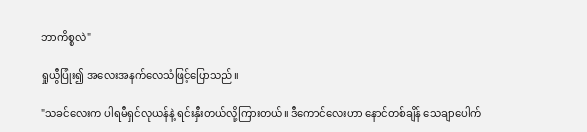ဘာကိစ္စလဲ"

ရှုယွီပြုံး၍ အလေးအနက်လေသံဖြင့်ပြောသည်။

"သခင်လေးက ပါရမီရှင်လုယန်နဲ့ ရင်းနှီးတယ်လို့ကြားတယ်။ ဒီကောင်လေးဟာ နောင်တစ်ချိန် သေချာပေါက်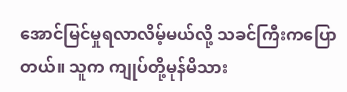အောင်မြင်မှုရလာလိမ့်မယ်လို့ သခင်ကြီးကပြောတယ်။ သူက ကျုပ်တို့မုန်မိသား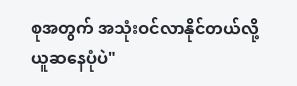စုအတွက် အသုံးဝင်လာနိုင်တယ်လို့ ယူဆနေပုံပဲ"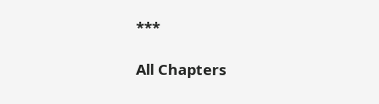***

All Chapters